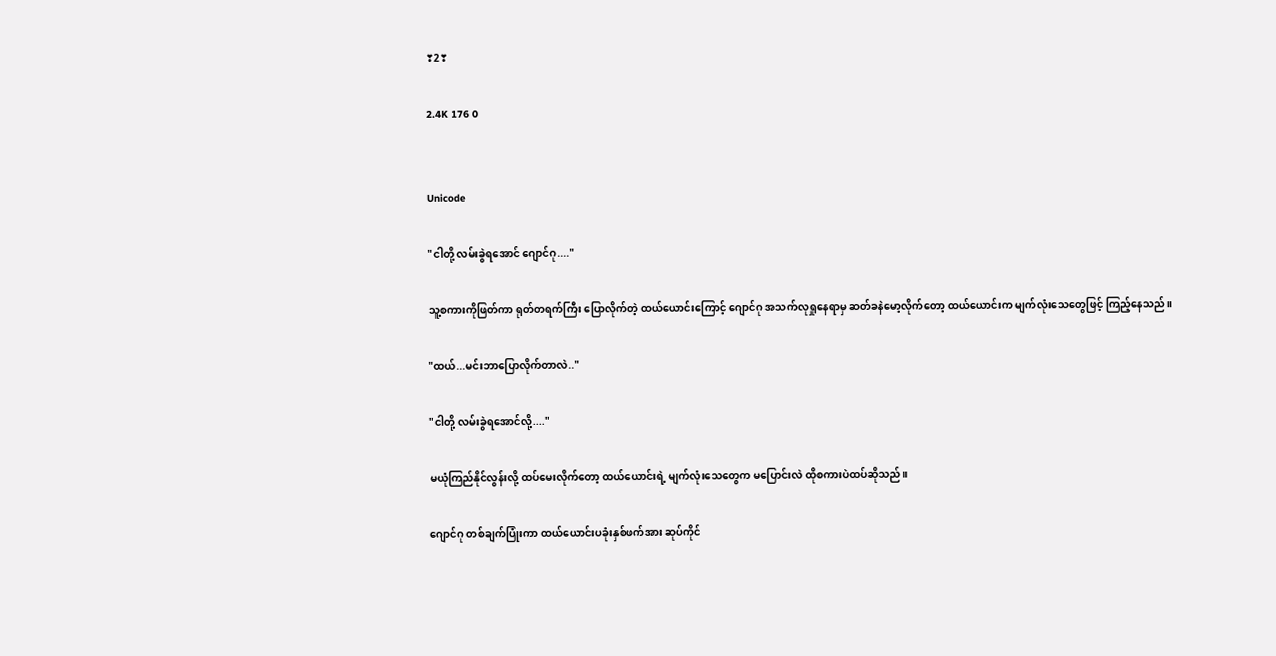❣2❣

2.4K 176 0


Unicode

"ငါတို့ လမ်းခွဲရအောင် ဂျောင်ဂု...."

သူ့စကားကိုဖြတ်ကာ ရုတ်တရက်ကြီး ပြောလိုက်တဲ့ ထယ်ယောင်းကြောင့် ဂျောင်ဂု အသက်လုရှုနေရာမှ ဆတ်ခနဲမော့လိုက်တော့ ထယ်ယောင်းက မျက်လုံးသေတွေဖြင့် ကြည့်နေသည်။

"ထယ်...မင်းဘာပြောလိုက်တာလဲ.."

"ငါတို့ လမ်းခွဲရအောင်လို့...."

မယုံကြည်နိုင်လွန်းလို့ ထပ်မေးလိုက်တော့ ထယ်ယောင်းရဲ့ မျက်လုံးသေတွေက မပြောင်းလဲ ထိုစကားပဲထပ်ဆိုသည်။

ဂျောင်ဂု တစ်ချက်ပြုံးကာ ထယ်ယောင်းပခုံးနှစ်ဖက်အား ဆုပ်ကိုင်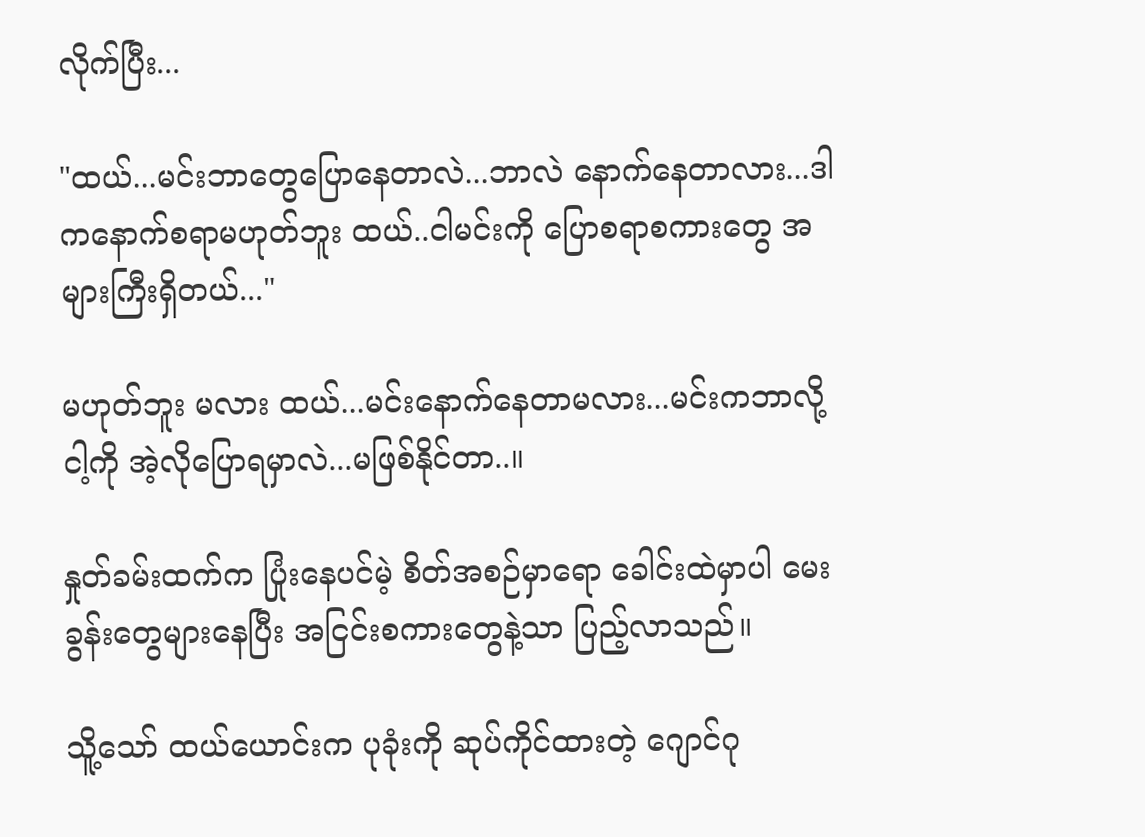လိုက်ပြီး...

"ထယ်...မင်းဘာတွေပြောနေတာလဲ...ဘာလဲ နောက်နေတာလား...ဒါကနောက်စရာမဟုတ်ဘူး ထယ်..ငါမင်းကို ပြောစရာစကားတွေ အများကြီးရှိတယ်..."

မဟုတ်ဘူး မလား ထယ်...မင်းနောက်နေတာမလား...မင်းကဘာလို့ငါ့ကို အဲ့လိုပြောရမှာလဲ...မဖြစ်နိုင်တာ..။

နှုတ်ခမ်းထက်က ပြုံးနေပင်မဲ့ စိတ်အစဉ်မှာရော ခေါင်းထဲမှာပါ မေးခွန်းတွေများနေပြီး အငြင်းစကားတွေနဲ့သာ ပြည့်လာသည်။

သိူ့သော် ထယ်ယောင်းက ပုခုံးကို ဆုပ်ကိုင်ထားတဲ့ ဂျောင်ဂု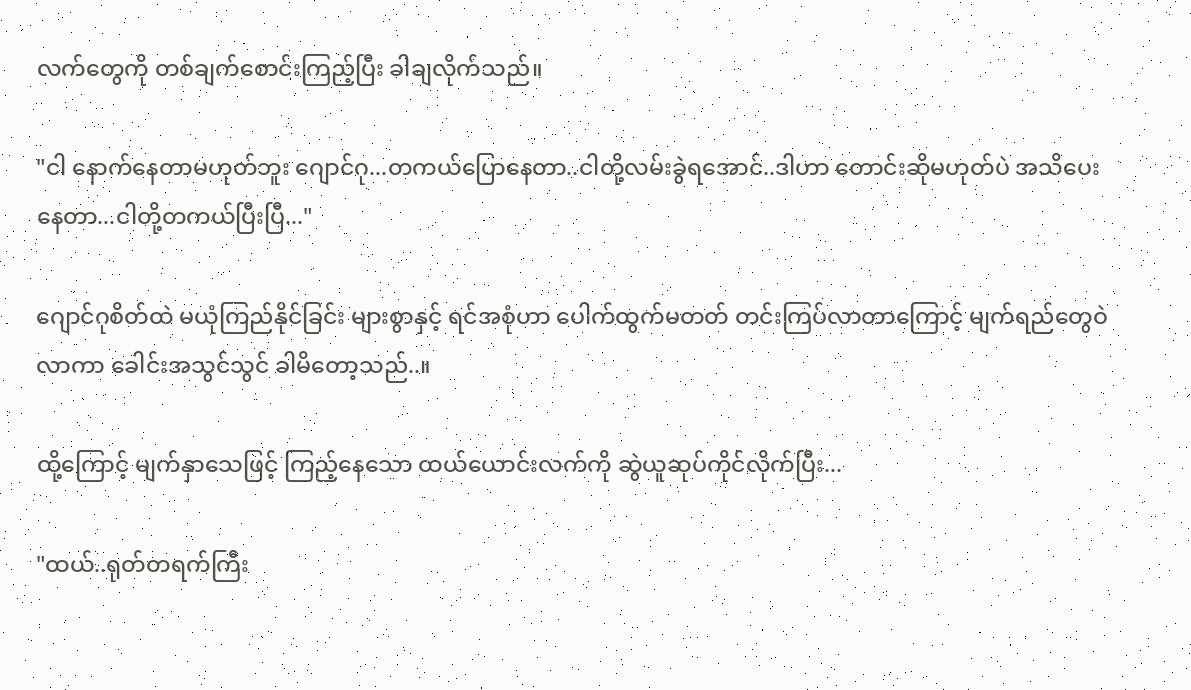လက်တွေကို တစ်ချက်စောင်းကြည့်ပြီး ခါချလိုက်သည်။

"ငါ နောက်နေတာမဟုတ်ဘူး ဂျောင်ဂု...တကယ်ပြောနေတာ..ငါတို့လမ်းခွဲရအောင်..ဒါဟာ တောင်းဆိုမဟုတ်ပဲ အသိပေးနေတာ...ငါတို့တကယ်ပြီးပြီ..."

ဂျောင်ဂုစိတ်ထဲ မယုံကြည်နိုင်ခြင်း များစွာနှင့် ရင်အစုံဟာ ပေါက်ထွက်မတတ် တင်းကြပ်လာတာကြောင့် မျက်ရည်တွေဝဲလာကာ ခေါင်းအသွင်သွင် ခါမိတော့သည်..။

ထို့ကြောင့် မျက်နှာသေဖြင့် ကြည့်နေသော ထယ်ယောင်းလက်ကို ဆွဲယူဆုပ်ကိုင်လိုက်ပြီး...

"ထယ်..ရုတ်တရက်ကြီး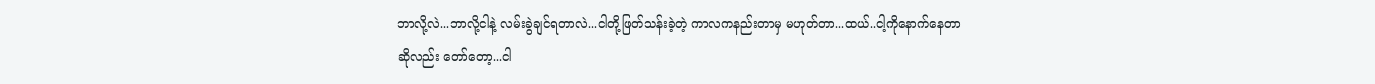ဘာလို့လဲ...ဘာလို့ငါနဲ့ လမ်းခွဲချင်ရတာလဲ...ငါတို့ဖြတ်သန်းခဲ့တဲ့ ကာလကနည်းတာမှ မဟုတ်တာ...ထယ်..ငါ့ကိုနောက်နေတာဆိုလည်း တော်တော့...ငါ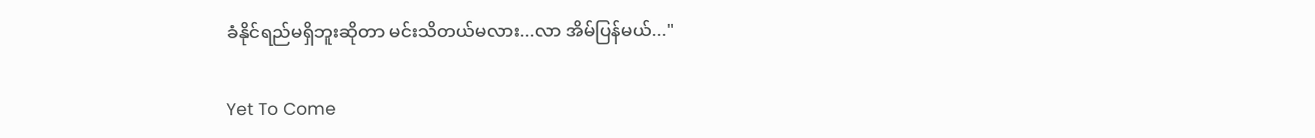ခံနိုင်ရည်မရှိဘူးဆိုတာ မင်းသိတယ်မလား...လာ အိမ်ပြန်မယ်..."

Yet To Come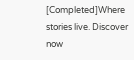[Completed]Where stories live. Discover now